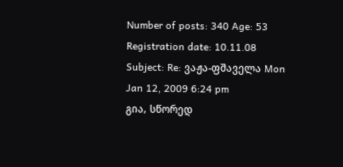Number of posts: 340 Age: 53 Registration date: 10.11.08
Subject: Re: ვაჟა-ფშაველა Mon Jan 12, 2009 6:24 pm
გია, სწორედ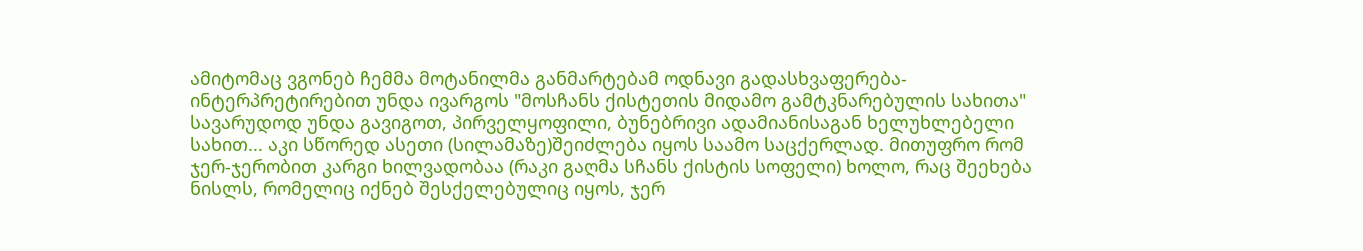ამიტომაც ვგონებ ჩემმა მოტანილმა განმარტებამ ოდნავი გადასხვაფერება-ინტერპრეტირებით უნდა ივარგოს "მოსჩანს ქისტეთის მიდამო გამტკნარებულის სახითა" სავარუდოდ უნდა გავიგოთ, პირველყოფილი, ბუნებრივი ადამიანისაგან ხელუხლებელი სახით... აკი სწორედ ასეთი (სილამაზე)შეიძლება იყოს საამო საცქერლად. მითუფრო რომ ჯერ-ჯერობით კარგი ხილვადობაა (რაკი გაღმა სჩანს ქისტის სოფელი) ხოლო, რაც შეეხება ნისლს, რომელიც იქნებ შესქელებულიც იყოს, ჯერ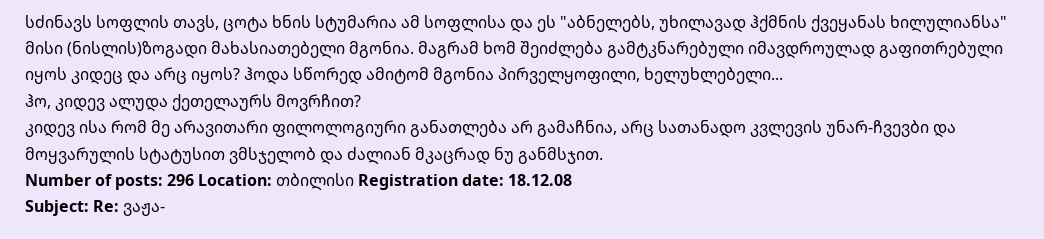სძინავს სოფლის თავს, ცოტა ხნის სტუმარია ამ სოფლისა და ეს "აბნელებს, უხილავად ჰქმნის ქვეყანას ხილულიანსა" მისი (ნისლის)ზოგადი მახასიათებელი მგონია. მაგრამ ხომ შეიძლება გამტკნარებული იმავდროულად გაფითრებული იყოს კიდეც და არც იყოს? ჰოდა სწორედ ამიტომ მგონია პირველყოფილი, ხელუხლებელი...
ჰო, კიდევ ალუდა ქეთელაურს მოვრჩით?
კიდევ ისა რომ მე არავითარი ფილოლოგიური განათლება არ გამაჩნია, არც სათანადო კვლევის უნარ-ჩვევბი და მოყვარულის სტატუსით ვმსჯელობ და ძალიან მკაცრად ნუ განმსჯით.
Number of posts: 296 Location: თბილისი Registration date: 18.12.08
Subject: Re: ვაჟა-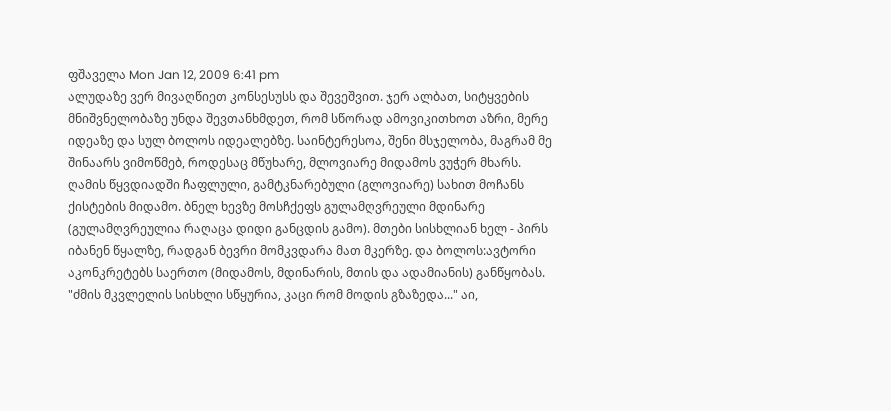ფშაველა Mon Jan 12, 2009 6:41 pm
ალუდაზე ვერ მივაღწიეთ კონსესუსს და შევეშვით. ჯერ ალბათ, სიტყვების მნიშვნელობაზე უნდა შევთანხმდეთ, რომ სწორად ამოვიკითხოთ აზრი, მერე იდეაზე და სულ ბოლოს იდეალებზე. საინტერესოა, შენი მსჯელობა, მაგრამ მე შინაარს ვიმოწმებ, როდესაც მწუხარე, მლოვიარე მიდამოს ვუჭერ მხარს. ღამის წყვდიადში ჩაფლული, გამტკნარებული (გლოვიარე) სახით მოჩანს ქისტების მიდამო. ბნელ ხევზე მოსჩქეფს გულამღვრეული მდინარე (გულამღვრეულია რაღაცა დიდი განცდის გამო). მთები სისხლიან ხელ - პირს იბანენ წყალზე, რადგან ბევრი მომკვდარა მათ მკერზე. და ბოლოს:ავტორი აკონკრეტებს საერთო (მიდამოს, მდინარის, მთის და ადამიანის) განწყობას. "ძმის მკვლელის სისხლი სწყურია, კაცი რომ მოდის გზაზედა..." აი,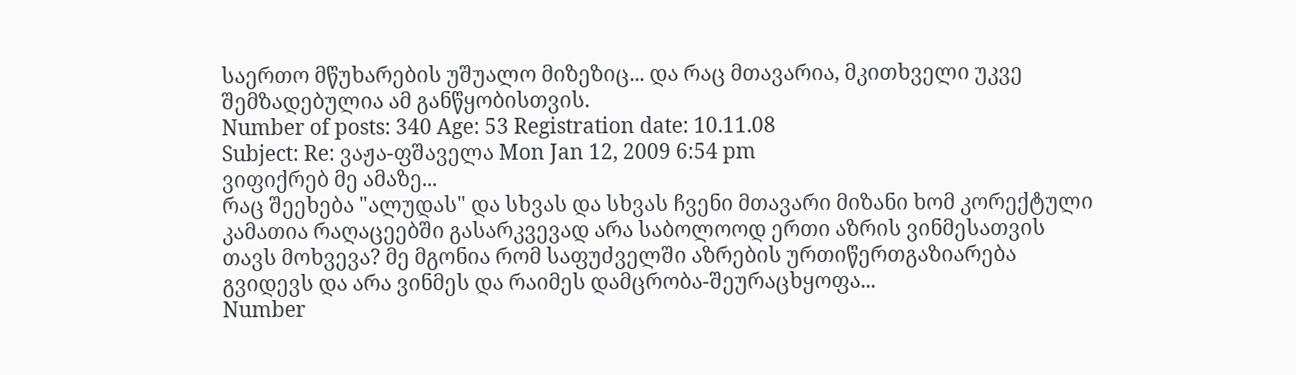საერთო მწუხარების უშუალო მიზეზიც... და რაც მთავარია, მკითხველი უკვე შემზადებულია ამ განწყობისთვის.
Number of posts: 340 Age: 53 Registration date: 10.11.08
Subject: Re: ვაჟა-ფშაველა Mon Jan 12, 2009 6:54 pm
ვიფიქრებ მე ამაზე...
რაც შეეხება "ალუდას" და სხვას და სხვას ჩვენი მთავარი მიზანი ხომ კორექტული კამათია რაღაცეებში გასარკვევად არა საბოლოოდ ერთი აზრის ვინმესათვის თავს მოხვევა? მე მგონია რომ საფუძველში აზრების ურთიწერთგაზიარება გვიდევს და არა ვინმეს და რაიმეს დამცრობა-შეურაცხყოფა...
Number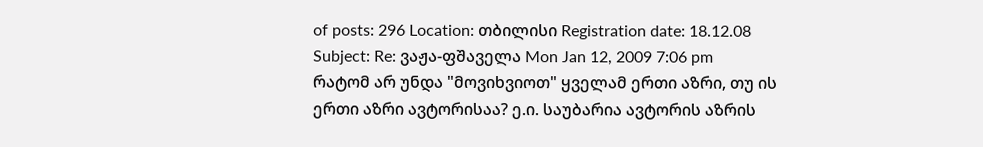of posts: 296 Location: თბილისი Registration date: 18.12.08
Subject: Re: ვაჟა-ფშაველა Mon Jan 12, 2009 7:06 pm
რატომ არ უნდა "მოვიხვიოთ" ყველამ ერთი აზრი, თუ ის ერთი აზრი ავტორისაა? ე.ი. საუბარია ავტორის აზრის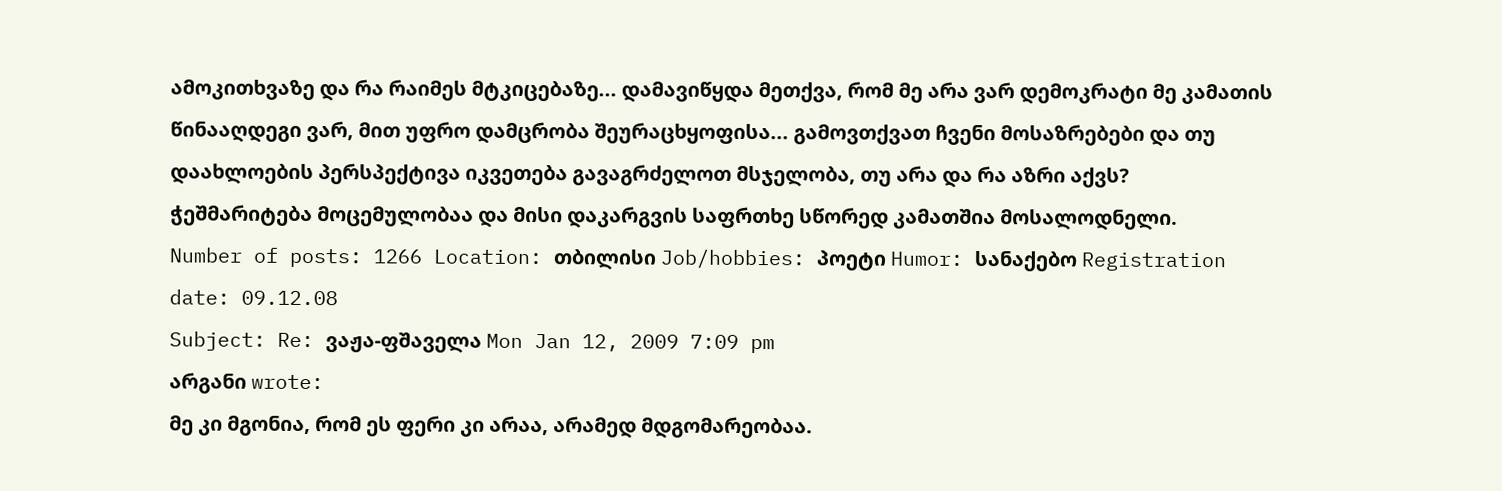ამოკითხვაზე და რა რაიმეს მტკიცებაზე... დამავიწყდა მეთქვა, რომ მე არა ვარ დემოკრატი მე კამათის წინააღდეგი ვარ, მით უფრო დამცრობა შეურაცხყოფისა... გამოვთქვათ ჩვენი მოსაზრებები და თუ დაახლოების პერსპექტივა იკვეთება გავაგრძელოთ მსჯელობა, თუ არა და რა აზრი აქვს? ჭეშმარიტება მოცემულობაა და მისი დაკარგვის საფრთხე სწორედ კამათშია მოსალოდნელი.
Number of posts: 1266 Location: თბილისი Job/hobbies: პოეტი Humor: სანაქებო Registration date: 09.12.08
Subject: Re: ვაჟა-ფშაველა Mon Jan 12, 2009 7:09 pm
არგანი wrote:
მე კი მგონია, რომ ეს ფერი კი არაა, არამედ მდგომარეობაა.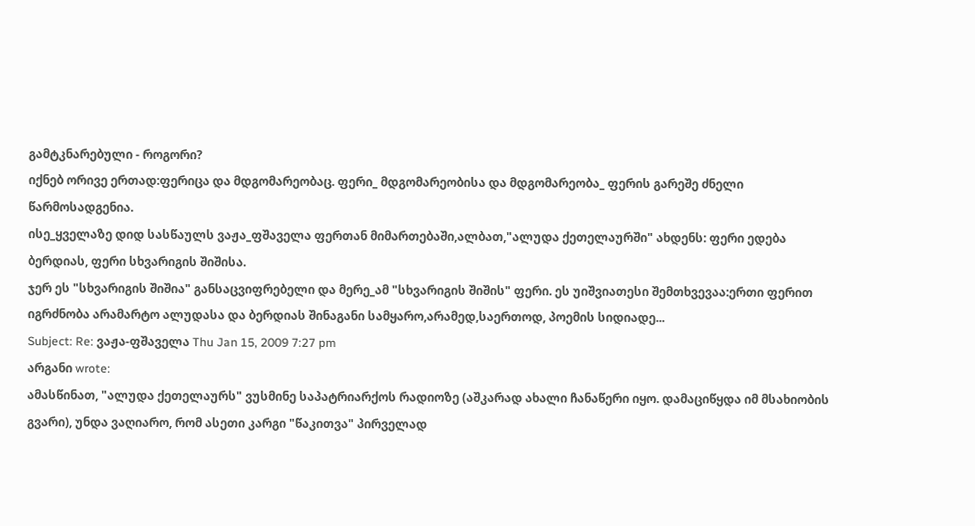გამტკნარებული - როგორი?
იქნებ ორივე ერთად:ფერიცა და მდგომარეობაც. ფერი_ მდგომარეობისა და მდგომარეობა_ ფერის გარეშე ძნელი წარმოსადგენია.
ისე_ყველაზე დიდ სასწაულს ვაჟა_ფშაველა ფერთან მიმართებაში,ალბათ,"ალუდა ქეთელაურში" ახდენს: ფერი ედება ბერდიას, ფერი სხვარიგის შიშისა.
ჯერ ეს "სხვარიგის შიშია" განსაცვიფრებელი და მერე_ამ "სხვარიგის შიშის" ფერი. ეს უიშვიათესი შემთხვევაა:ერთი ფერით იგრძნობა არამარტო ალუდასა და ბერდიას შინაგანი სამყარო,არამედ,საერთოდ, პოემის სიდიადე...
Subject: Re: ვაჟა-ფშაველა Thu Jan 15, 2009 7:27 pm
არგანი wrote:
ამასწინათ, "ალუდა ქეთელაურს" ვუსმინე საპატრიარქოს რადიოზე (აშკარად ახალი ჩანაწერი იყო. დამაციწყდა იმ მსახიობის გვარი), უნდა ვაღიარო, რომ ასეთი კარგი "წაკითვა" პირველად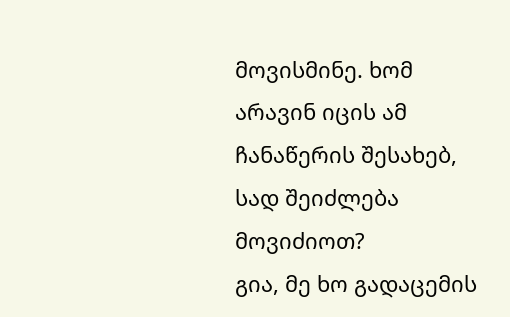მოვისმინე. ხომ არავინ იცის ამ ჩანაწერის შესახებ, სად შეიძლება მოვიძიოთ?
გია, მე ხო გადაცემის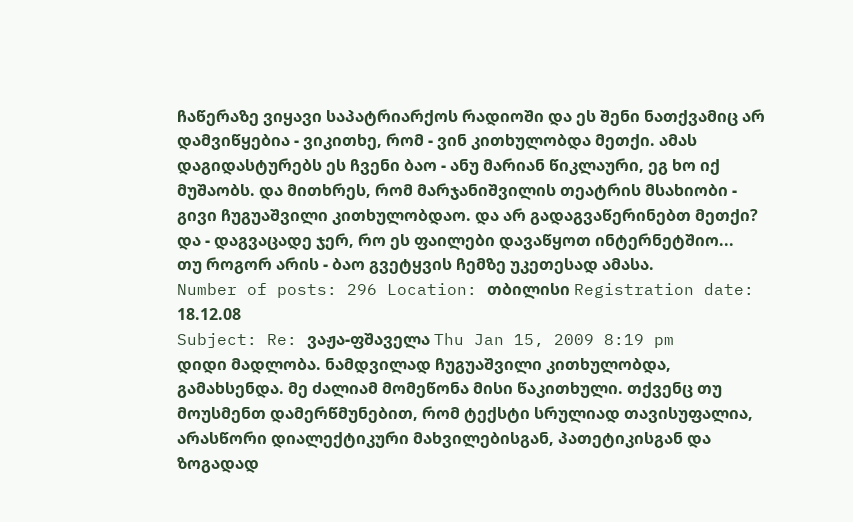ჩაწერაზე ვიყავი საპატრიარქოს რადიოში და ეს შენი ნათქვამიც არ დამვიწყებია - ვიკითხე, რომ - ვინ კითხულობდა მეთქი. ამას დაგიდასტურებს ეს ჩვენი ბაო - ანუ მარიან წიკლაური, ეგ ხო იქ მუშაობს. და მითხრეს, რომ მარჯანიშვილის თეატრის მსახიობი - გივი ჩუგუაშვილი კითხულობდაო. და არ გადაგვაწერინებთ მეთქი? და - დაგვაცადე ჯერ, რო ეს ფაილები დავაწყოთ ინტერნეტშიო...
თუ როგორ არის - ბაო გვეტყვის ჩემზე უკეთესად ამასა.
Number of posts: 296 Location: თბილისი Registration date: 18.12.08
Subject: Re: ვაჟა-ფშაველა Thu Jan 15, 2009 8:19 pm
დიდი მადლობა. ნამდვილად ჩუგუაშვილი კითხულობდა, გამახსენდა. მე ძალიამ მომეწონა მისი წაკითხული. თქვენც თუ მოუსმენთ დამერწმუნებით, რომ ტექსტი სრულიად თავისუფალია, არასწორი დიალექტიკური მახვილებისგან, პათეტიკისგან და ზოგადად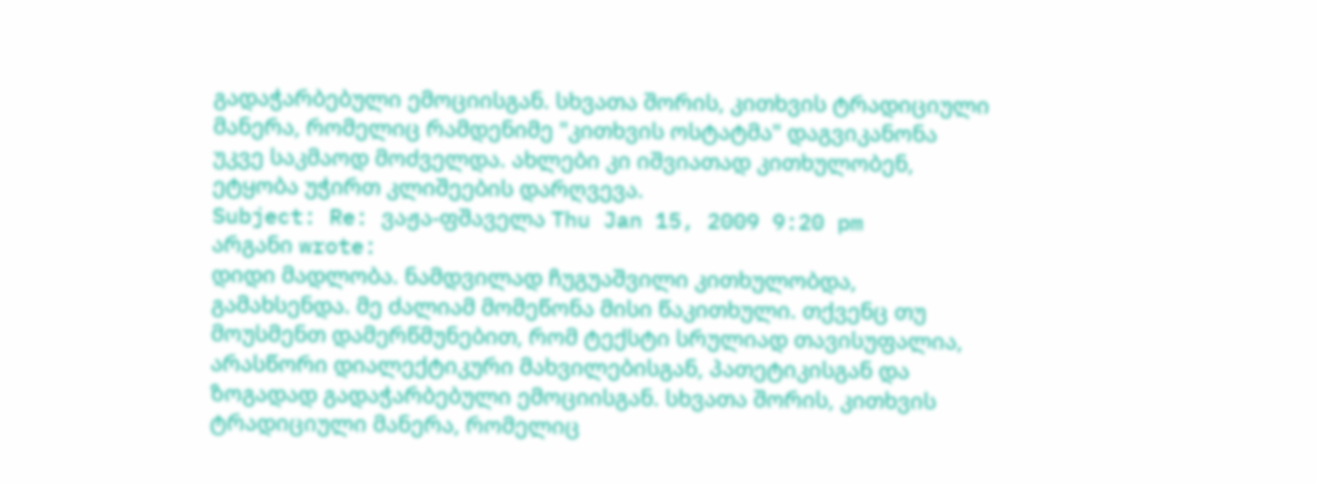გადაჭარბებული ემოციისგან. სხვათა შორის, კითხვის ტრადიციული მანერა, რომელიც რამდენიმე "კითხვის ოსტატმა" დაგვიკანონა უკვე საკმაოდ მოძველდა. ახლები კი იშვიათად კითხულობენ, ეტყობა უჭირთ კლიშეების დარღვევა.
Subject: Re: ვაჟა-ფშაველა Thu Jan 15, 2009 9:20 pm
არგანი wrote:
დიდი მადლობა. ნამდვილად ჩუგუაშვილი კითხულობდა, გამახსენდა. მე ძალიამ მომეწონა მისი წაკითხული. თქვენც თუ მოუსმენთ დამერწმუნებით, რომ ტექსტი სრულიად თავისუფალია, არასწორი დიალექტიკური მახვილებისგან, პათეტიკისგან და ზოგადად გადაჭარბებული ემოციისგან. სხვათა შორის, კითხვის ტრადიციული მანერა, რომელიც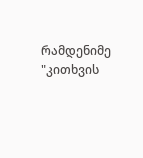რამდენიმე "კითხვის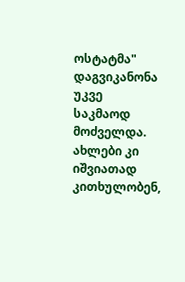ოსტატმა" დაგვიკანონა უკვე საკმაოდ მოძველდა. ახლები კი იშვიათად კითხულობენ,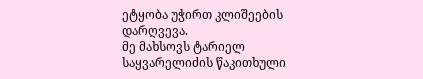ეტყობა უჭირთ კლიშეების დარღვევა.
მე მახსოვს ტარიელ საყვარელიძის წაკითხული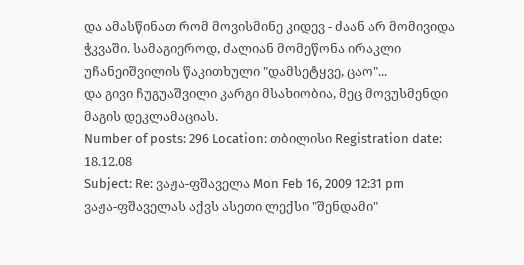და ამასწინათ რომ მოვისმინე კიდევ - ძაან არ მომივიდა ჭკვაში. სამაგიეროდ, ძალიან მომეწონა ირაკლი უჩანეიშვილის წაკითხული "დამსეტყვე, ცაო"...
და გივი ჩუგუაშვილი კარგი მსახიობია, მეც მოვუსმენდი მაგის დეკლამაციას.
Number of posts: 296 Location: თბილისი Registration date: 18.12.08
Subject: Re: ვაჟა-ფშაველა Mon Feb 16, 2009 12:31 pm
ვაჟა-ფშაველას აქვს ასეთი ლექსი "შენდამი"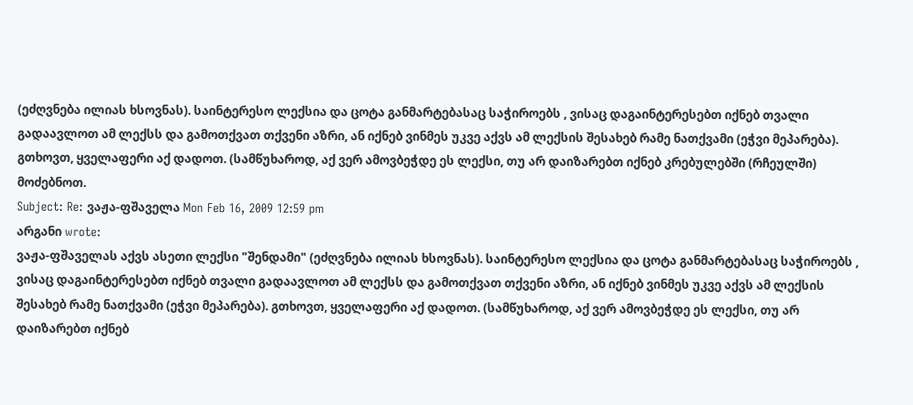(ეძღვნება ილიას ხსოვნას). საინტერესო ლექსია და ცოტა განმარტებასაც საჭიროებს , ვისაც დაგაინტერესებთ იქნებ თვალი გადაავლოთ ამ ლექსს და გამოთქვათ თქვენი აზრი, ან იქნებ ვინმეს უკვე აქვს ამ ლექსის შესახებ რამე ნათქვამი (ეჭვი მეპარება). გთხოვთ, ყველაფერი აქ დადოთ. (სამწუხაროდ, აქ ვერ ამოვბეჭდე ეს ლექსი, თუ არ დაიზარებთ იქნებ კრებულებში (რჩეულში) მოძებნოთ.
Subject: Re: ვაჟა-ფშაველა Mon Feb 16, 2009 12:59 pm
არგანი wrote:
ვაჟა-ფშაველას აქვს ასეთი ლექსი "შენდამი" (ეძღვნება ილიას ხსოვნას). საინტერესო ლექსია და ცოტა განმარტებასაც საჭიროებს , ვისაც დაგაინტერესებთ იქნებ თვალი გადაავლოთ ამ ლექსს და გამოთქვათ თქვენი აზრი, ან იქნებ ვინმეს უკვე აქვს ამ ლექსის შესახებ რამე ნათქვამი (ეჭვი მეპარება). გთხოვთ, ყველაფერი აქ დადოთ. (სამწუხაროდ, აქ ვერ ამოვბეჭდე ეს ლექსი, თუ არ დაიზარებთ იქნებ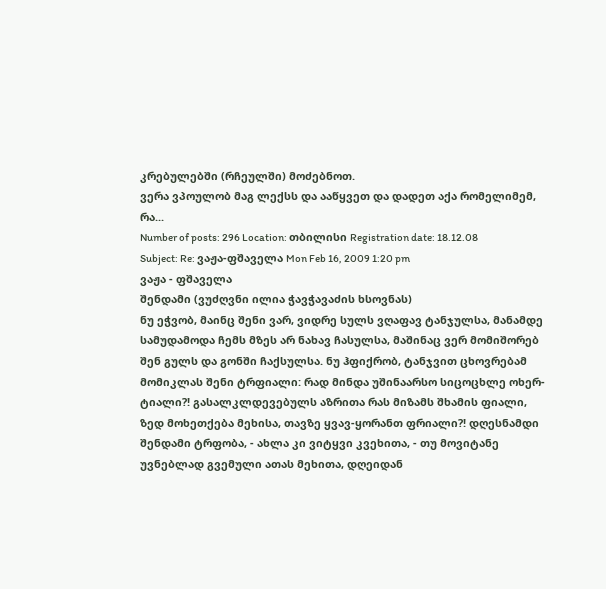კრებულებში (რჩეულში) მოძებნოთ.
ვერა ვპოულობ მაგ ლექსს და ააწყვეთ და დადეთ აქა რომელიმემ, რა...
Number of posts: 296 Location: თბილისი Registration date: 18.12.08
Subject: Re: ვაჟა-ფშაველა Mon Feb 16, 2009 1:20 pm
ვაჟა - ფშაველა
შენდამი (ვუძღვნი ილია ჭავჭავაძის ხსოვნას)
ნუ ეჭვობ, მაინც შენი ვარ, ვიდრე სულს ვღაფავ ტანჯულსა, მანამდე სამუდამოდა ჩემს მზეს არ ნახავ ჩასულსა, მაშინაც ვერ მომიშორებ შენ გულს და გონში ჩაქსულსა. ნუ ჰფიქრობ, ტანჯვით ცხოვრებამ მომიკლას შენი ტრფიალი: რად მინდა უშინაარსო სიცოცხლე ოხერ-ტიალი?! გასალკლდევებულს აზრითა რას მიზამს შხამის ფიალი, ზედ მოხეთქება მეხისა, თავზე ყვავ-ყორანთ ფრიალი?! დღესნამდი შენდამი ტრფობა, - ახლა კი ვიტყვი კვეხითა, - თუ მოვიტანე უვნებლად გვემული ათას მეხითა, დღეიდან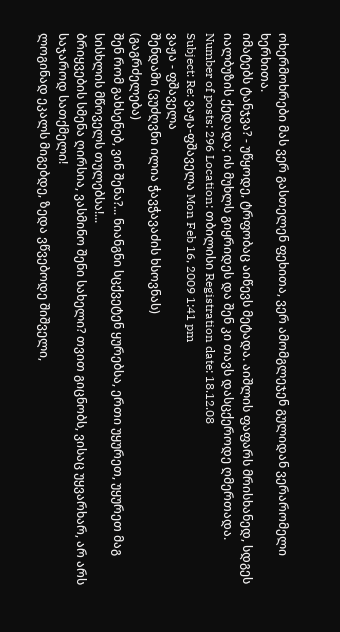ოხერმოხრები მას ვერ გასთელენ ფეხითა, ვერ ამომგლეჯენ გულიდან ვერარომელი ხერხითა.
იმატებს ტანჯვა? - უწყოდე, ტრფობაც აიწევს მეტადა. აიშლის ფაფარს მრისხანედ, სდგეს იალბუზის ქედადა; ის მუხლს გიყრიდეს და შენ კი თავს დასცქეროდე ღმერთადა.
Number of posts: 296 Location: თბილისი Registration date: 18.12.08
Subject: Re: ვაჟა-ფშაველა Mon Feb 16, 2009 1:41 pm
ვაჟა - ფშაველა
შენდამი (ვუძღვნი ილია ჭავჭავაძის ხსოვნას)
(გაგრძელება)
შენ რომ გახსენებ, ვინ შენა?... ნიანგნი სცქვეტენ ყურებსა, ერთი უყურეთ, უყურეთ მაგ სისხლის მწოველს თულებსა!...
ბრიყვების სმენა ღირსია, ვასმინო შენი სახელი? თვით გიცნობს, ვისაც უყვარხარ, არ არს საჯაროდ სათქმელი!
ლოგინად ეკალს მიგებდე, ზედა ვწვებოდე შიშველი,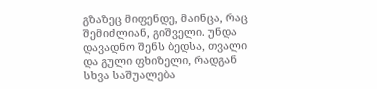გზაზეც მიფენდე, მაინცა, რაც შემიძლიან, გიშველი. უნდა დავადნო შენს ბედსა, თვალი და გული ფხიზელი, რადგან სხვა საშუალება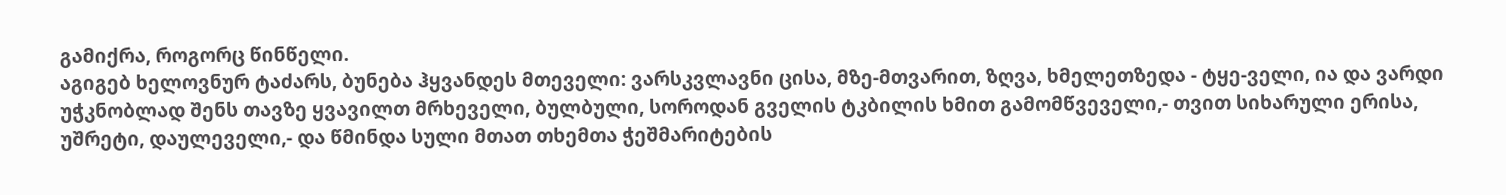გამიქრა, როგორც წინწელი.
აგიგებ ხელოვნურ ტაძარს, ბუნება ჰყვანდეს მთეველი: ვარსკვლავნი ცისა, მზე-მთვარით, ზღვა, ხმელეთზედა - ტყე-ველი, ია და ვარდი უჭკნობლად შენს თავზე ყვავილთ მრხეველი, ბულბული, სოროდან გველის ტკბილის ხმით გამომწვეველი,- თვით სიხარული ერისა, უშრეტი, დაულეველი,- და წმინდა სული მთათ თხემთა ჭეშმარიტების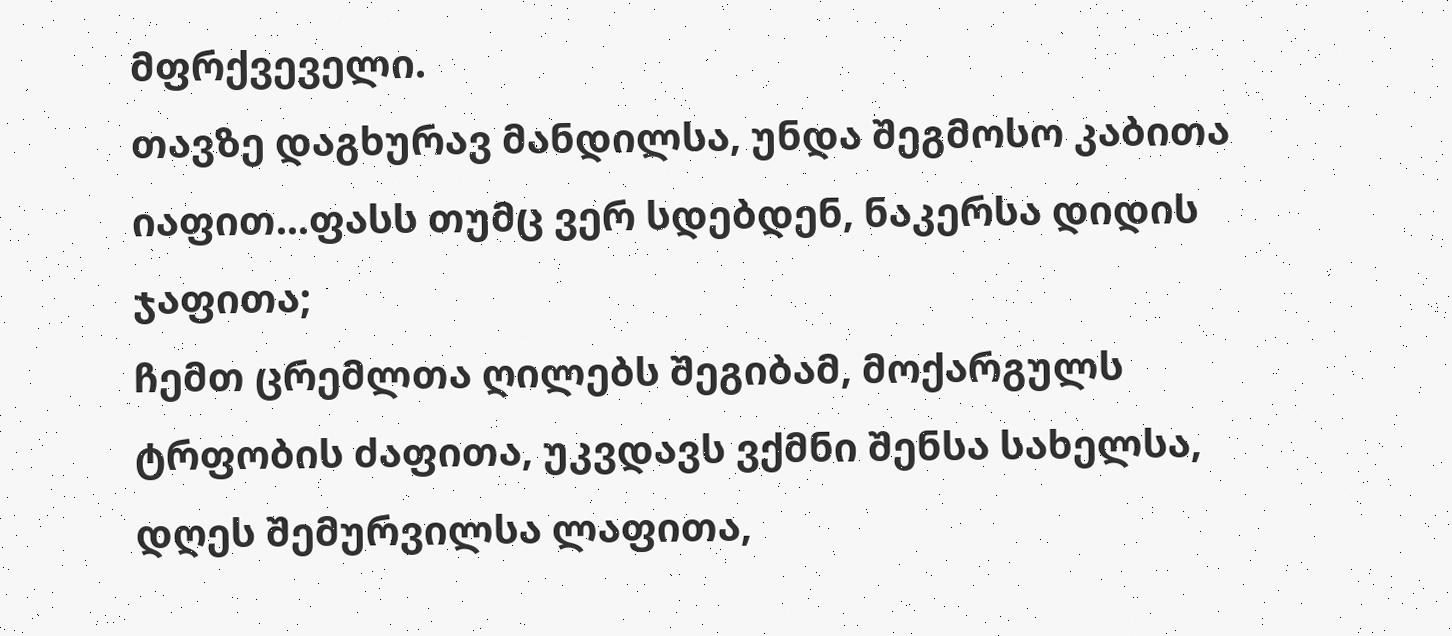მფრქვეველი.
თავზე დაგხურავ მანდილსა, უნდა შეგმოსო კაბითა იაფით...ფასს თუმც ვერ სდებდენ, ნაკერსა დიდის ჯაფითა;
ჩემთ ცრემლთა ღილებს შეგიბამ, მოქარგულს ტრფობის ძაფითა, უკვდავს ვქმნი შენსა სახელსა, დღეს შემურვილსა ლაფითა,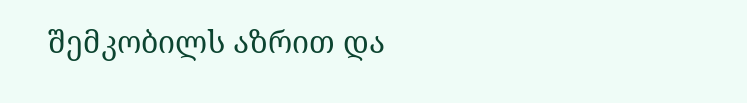შემკობილს აზრით და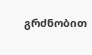გრძნობით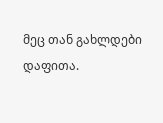მეც თან გახლდები დაფითა.